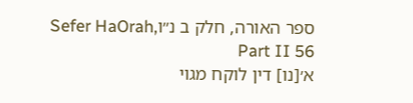ספר האורה, חלק ב נ״וSefer HaOrah, Part II 56
א׳[נו] דין לוקח מגוי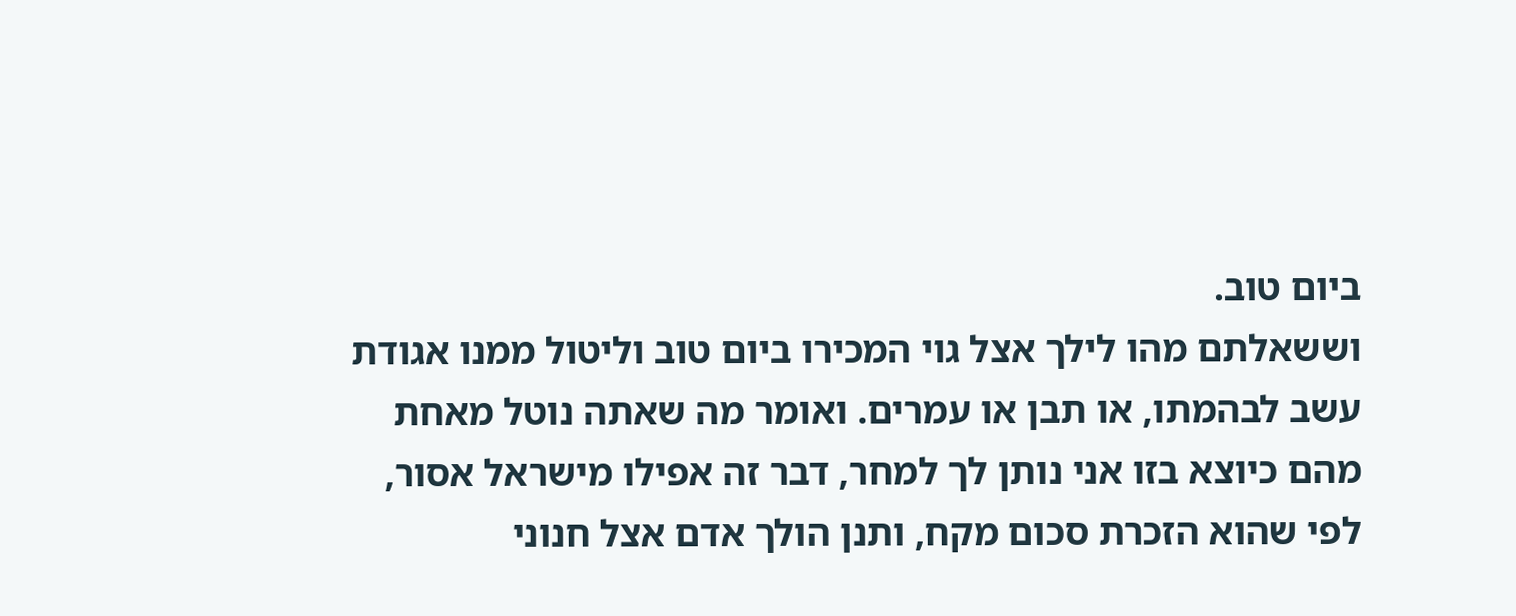ביום טוב.
וששאלתם מהו לילך אצל גוי המכירו ביום טוב וליטול ממנו אגודת עשב לבהמתו, או תבן או עמרים. ואומר מה שאתה נוטל מאחת מהם כיוצא בזו אני נותן לך למחר, דבר זה אפילו מישראל אסור, לפי שהוא הזכרת סכום מקח, ותנן הולך אדם אצל חנוני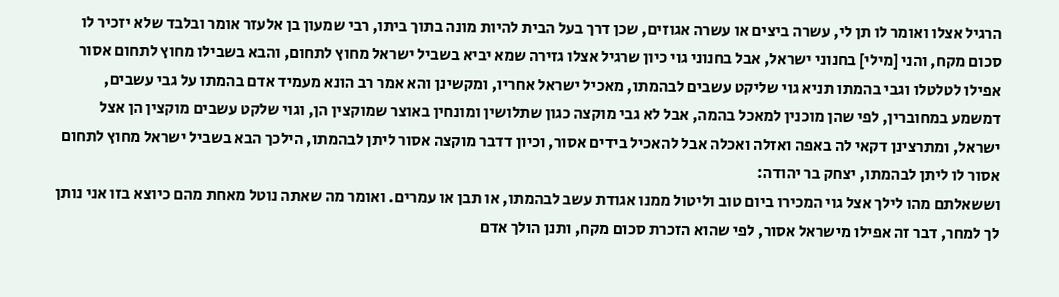הרגיל אצלו ואומר לו תן לי, עשרה ביצים או עשרה אגוזים, שכן דרך בעל הבית להיות מונה בתוך ביתו, רבי שמעון בן אלעזר אומר ובלבד שלא יזכיר לו סכום מקח, והני [מילי] בחנוני ישראל, אבל בחנוני גוי כיון שרגיל אצלו גזירה שמא יביא בשביל ישראל מחוץ לתחום, והבא בשבילו מחוץ לתחום אסור אפילו לטלטלו וגבי בהמתו תניא גוי שליקט עשבים לבהמתו, מאכיל ישראל אחריו, ומקשינן והא אמר רב הונא מעמיד אדם בהמתו על גבי עשבים, דמשמע במחוברין, לפי שהן מוכנין למאכל בהמה, אבל לא גבי מוקצה כגון שתלושין ומונחין באוצר שמוקצין הן, וגוי שלקט עשבים מוקצין הן אצל ישראל, ומתרצינן דקאי לה באפה ואזלה ואכלה אבל להאכיל בידים אסור, וכיון דדבר מוקצה אסור ליתן לבהמתו, הילכך הבא בשביל ישראל מחוץ לתחום אסור לו ליתן לבהמתו, יצחק בר יהודה:
וששאלתם מהו לילך אצל גוי המכירו ביום טוב וליטול ממנו אגודת עשב לבהמתו, או תבן או עמרים. ואומר מה שאתה נוטל מאחת מהם כיוצא בזו אני נותן לך למחר, דבר זה אפילו מישראל אסור, לפי שהוא הזכרת סכום מקח, ותנן הולך אדם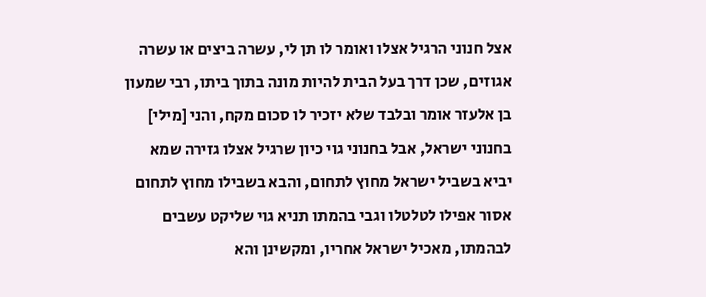אצל חנוני הרגיל אצלו ואומר לו תן לי, עשרה ביצים או עשרה אגוזים, שכן דרך בעל הבית להיות מונה בתוך ביתו, רבי שמעון בן אלעזר אומר ובלבד שלא יזכיר לו סכום מקח, והני [מילי] בחנוני ישראל, אבל בחנוני גוי כיון שרגיל אצלו גזירה שמא יביא בשביל ישראל מחוץ לתחום, והבא בשבילו מחוץ לתחום אסור אפילו לטלטלו וגבי בהמתו תניא גוי שליקט עשבים לבהמתו, מאכיל ישראל אחריו, ומקשינן והא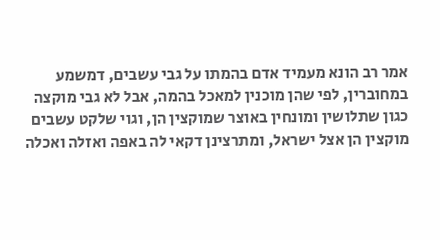אמר רב הונא מעמיד אדם בהמתו על גבי עשבים, דמשמע במחוברין, לפי שהן מוכנין למאכל בהמה, אבל לא גבי מוקצה כגון שתלושין ומונחין באוצר שמוקצין הן, וגוי שלקט עשבים מוקצין הן אצל ישראל, ומתרצינן דקאי לה באפה ואזלה ואכלה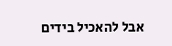אבל להאכיל בידים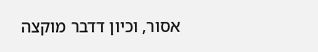אסור, וכיון דדבר מוקצה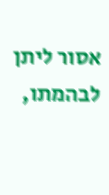אסור ליתן לבהמתו,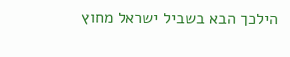הילכך הבא בשביל ישראל מחוץ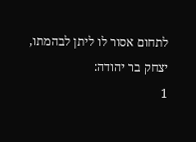לתחום אסור לו ליתן לבהמתו, יצחק בר יהודה:
1